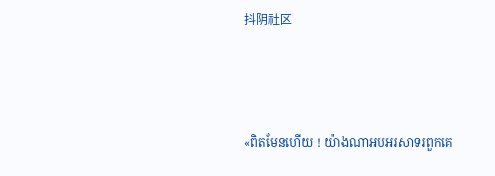抖阴社区



«ពិតមែនហើយ ! យ៉ាងណាអបអរសាទរពួកគេ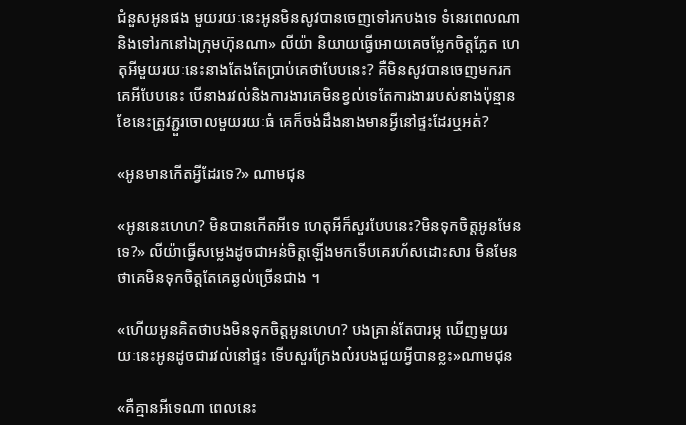ជំនួសអូនផង មួយរយៈនេះអូនមិនសូវបានចេញទៅរកបងទេ ទំនេរពេលណានិងទៅរកនៅឯក្រុមហ៊ុនណា» លីយ៉ា និយាយធ្វើអោយគេចម្លែកចិត្តភ្លែត ហេតុអីមួយរយៈនេះនាងតែងតែប្រាប់គេថាបែបនេះ? គឺមិនសូវបានចេញមករកគេអីបែបនេះ បើនាងរវល់និងការងារគេមិនខ្វល់ទេតែការងាររបស់នាងប៉ុន្មានខែនេះត្រូវភ្ជួរចោលមួយរយៈធំ គេក៏ចង់ដឹងនាងមានអ្វីនៅផ្ទះដែរឬអត់?

«អូនមានកើតអ្វីដែរទេ?» ណាមជុន

«អូននេះហេហ? មិនបានកើតអីទេ ហេតុអីក៏សួរបែបនេះ?មិនទុកចិត្តអូនមែនទេ?» លីយ៉ាធ្វើសម្លេងដូចជាអន់ចិត្តឡើងមកទើបគេរហ័សដោះសារ មិនមែនថាគេមិនទុកចិត្តតែគេឆ្ងល់ច្រើនជាង ។

«ហើយអូនគិតថាបងមិនទុកចិត្តអូនហេហ? បងគ្រាន់តែបារម្ភ ឃើញមួយរយៈនេះអូនដូចជារវល់នៅផ្ទះ ទើបសួរក្រែងល៎របងជួយអ្វីបានខ្លះ»ណាមជុន

«គឺគ្មានអីទេណា ពេលនេះ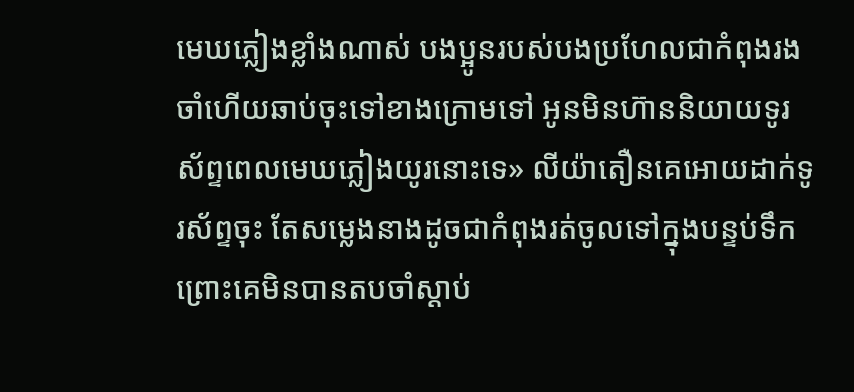មេឃភ្លៀងខ្លាំងណាស់ បងប្អូនរបស់បងប្រហែលជាកំពុងរងចាំហើយឆាប់ចុះទៅខាងក្រោមទៅ អូនមិនហ៊ាននិយាយទូរស័ព្ទពេលមេឃភ្លៀងយូរនោះទេ» លីយ៉ាតឿនគេអោយដាក់ទូរស័ព្ទចុះ តែសម្លេងនាងដូចជាកំពុងរត់ចូលទៅក្នុងបន្ទប់ទឹក ព្រោះគេមិនបានតបចាំស្ដាប់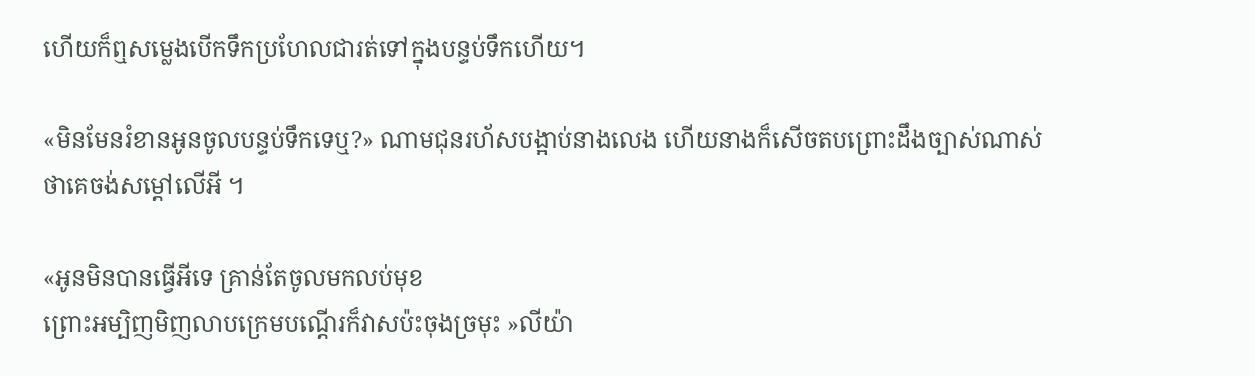ហើយក៏ឮសម្លេងបើកទឹកប្រហែលជារត់ទៅក្នុងបន្ទប់ទឹកហើយ។

«មិនមែនរំខានអូនចូលបន្ទប់ទឹកទេឬ?» ណាមជុនរហ័សបង្អាប់នាងលេង ហើយនាងក៏សើចតបព្រោះដឹងច្បាស់ណាស់ថាគេចង់សម្ដៅលើអី ។

«អូនមិនបានធ្វើអីទេ គ្រាន់តែចូលមកលប់មុខ
ព្រោះអម្បិញមិញលាបក្រេមបណ្ដើរក៏វាសប៉ះចុងច្រមុះ »លីយ៉ា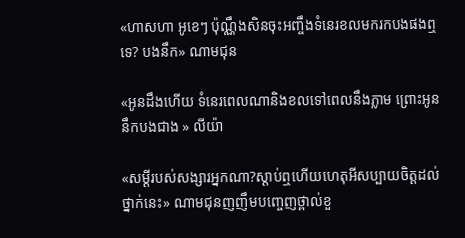«ហាសហា អូខេៗ ប៉ុណ្ណឹងសិនចុះអញ្ចឹងទំនេរខលមករកបងផងឮទេ? បងនឹក» ណាមជុន

«អូនដឹងហើយ ទំនេរពេលណានិងខលទៅពេលនឹងភ្លាម ព្រោះអូននឹកបងជាង » លីយ៉ា

«សម្ដីរបស់សង្សារអ្នកណា?ស្ដាប់ឮហើយហេតុអីសប្បាយចិត្តដល់ថ្នាក់នេះ» ណាមជុនញញឹមបញ្ចេញថ្ពាល់ខួ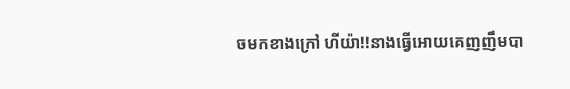ចមកខាងក្រៅ ហីយ៉ា!!នាងធ្វើអោយគេញញឹមបា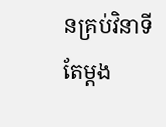នគ្រប់វិនាទីតែម្ដង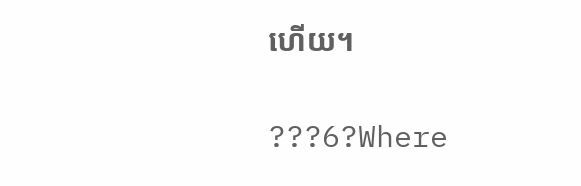ហើយ។

???6?Where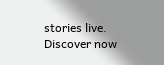stories live. Discover now